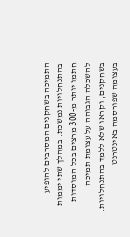התמיכה בשחקנים המסרבים להופיע בהתנחלויות נמשכת. במהלך שתי יממות חתמו יותר מ-300 מרצים בכל המוסדות להשכלה הגבוהה על עצומת תמיכה בשחקנים, וקראו שלא ללמד בהתנחלויות. בעצומה שפורסמה באינטרנט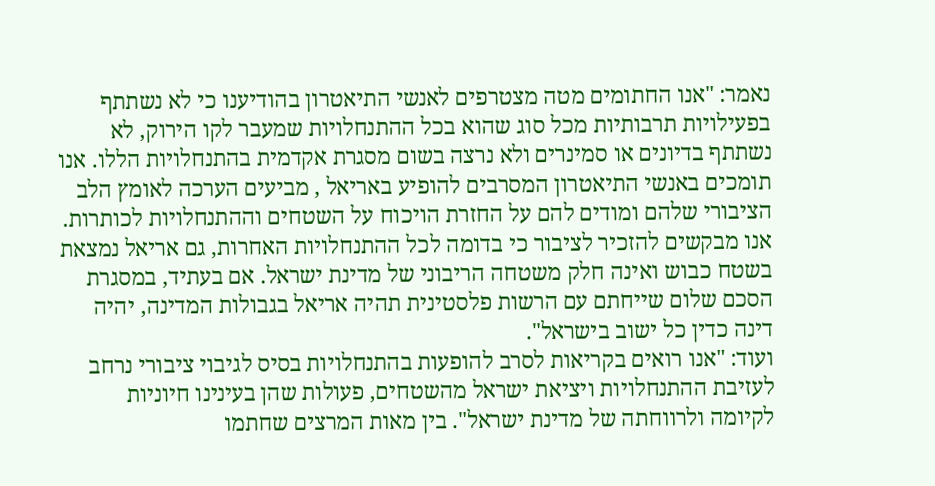נאמר: "אנו החתומים מטה מצטרפים לאנשי התיאטרון בהודיענו כי לא נשתתף בפעילויות תרבותיות מכל סוג שהוא בכל ההתנחלויות שמעבר לקו הירוק, לא נשתתף בדיונים או סמינרים ולא נרצה בשום מסגרת אקדמית בהתנחלויות הללו. אנו תומכים באנשי התיאטרון המסרבים להופיע באריאל , מביעים הערכה לאומץ הלב הציבורי שלהם ומודים להם על החזרת הויכוח על השטחים וההתנחלויות לכותרות. אנו מבקשים להזכיר לציבור כי בדומה לכל ההתנחלויות האחרות, גם אריאל נמצאת בשטח כבוש ואינה חלק משטחה הריבוני של מדינת ישראל. אם בעתיד, במסגרת הסכם שלום שייחתם עם הרשות פלסטינית תהיה אריאל בגבולות המדינה, יהיה דינה כדין כל ישוב בישראל".
ועוד: "אנו רואים בקריאות לסרב להופעות בהתנחלויות בסיס לגיבוי ציבורי נרחב לעזיבת ההתנחלויות ויציאת ישראל מהשטחים, פעולות שהן בעינינו חיוניות לקיומה ולרווחתה של מדינת ישראל". בין מאות המרצים שחתמו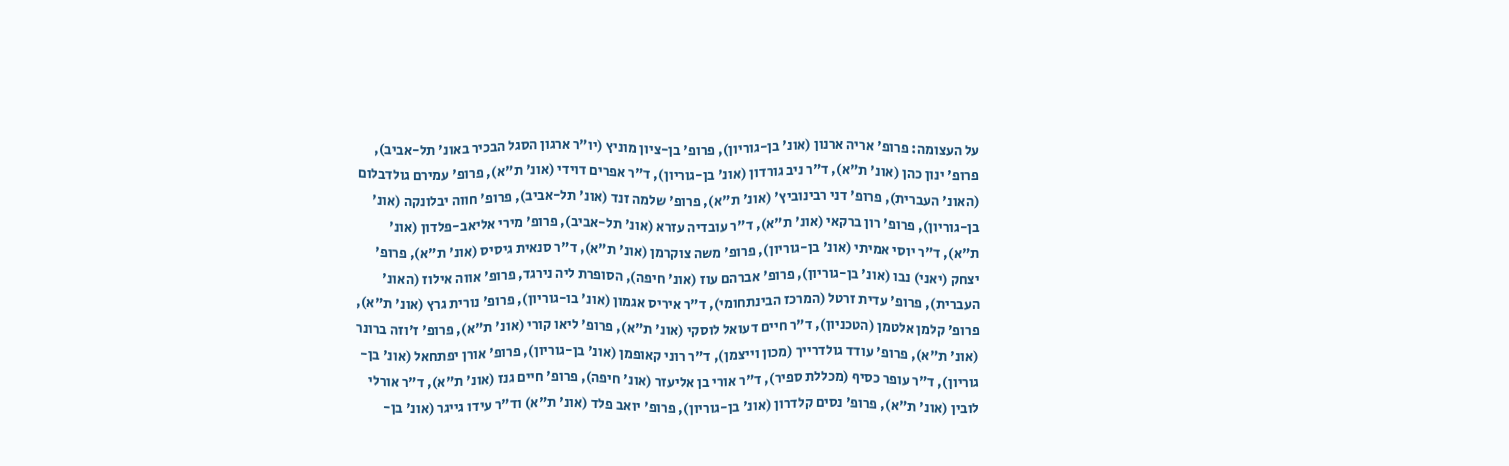על העצומה: פרופ' אריה ארנון (אונ' בן-גוריון), פרופ' בן-ציון מוניץ (יו"ר ארגון הסגל הבכיר באונ' תל-אביב), פרופ' ינון כהן (אונ' ת"א), ד"ר ניב גורדון (אונ' בן-גוריון), ד"ר אפרים דוידי (אונ' ת"א), פרופ' עמירם גולדבלום (האונ' העברית), פרופ' דני רבינוביץ' (אונ' ת"א), פרופ' שלמה זנד (אונ' תל-אביב), פרופ' חווה יבלונקה (אונ' בן-גוריון), פרופ' רון ברקאי (אונ' ת"א), ד"ר עובדיה עזרא (אונ' תל-אביב), פרופ' מירי אליאב-פלדון (אונ' ת"א), ד"ר יוסי אמיתי (אונ' בן-גוריון), פרופ' משה צוקרמן (אונ' ת"א), ד"ר סנאית גיסיס (אונ' ת"א), פרופ' יצחק (יאני) נבו (אונ' בן-גוריון), פרופ' אברהם עוז (אונ' חיפה), הסופרת ליה נירגד, פרופ' אווה אילוז (האונ' העברית), פרופ' עדית זרטל (המרכז הבינתחומי), ד"ר איריס אגמון (אונ' בו-גוריון), פרופ' נורית גרץ (אונ' ת"א), פרופ' קלמן אלטמן (הטכניון), ד"ר חיים דעואל לוסקי (אונ' ת"א), פרופ' ליאו קורי (אונ' ת"א), פרופ' ז'וזה ברונר (אונ' ת"א), פרופ' עודד גולדרייך (מכון וייצמן), ד"ר רוני קאופמן (אונ' בן-גוריון), פרופ' אורן יפתחאל (אונ' בן-גוריון), ד"ר עופר כסיף (מכללת ספיר), ד"ר אורי בן אליעזר (אונ' חיפה), פרופ' חיים גנז (אונ' ת"א), ד"ר אורלי לובין (אונ' ת"א), פרופ' נסים קלדרון (אונ' בן-גוריון), פרופ' יואב פלד (אונ' ת"א) וד"ר עידו גייגר (אונ' בן-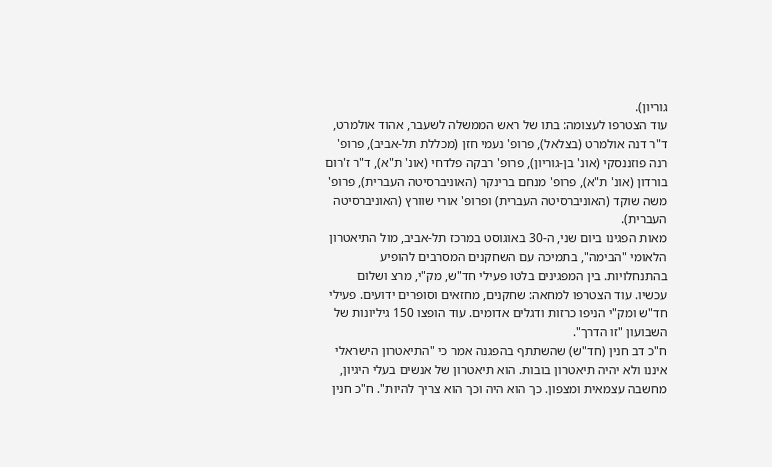גוריון).
עוד הצטרפו לעצומה: בתו של ראש הממשלה לשעבר, אהוד אולמרט, ד"ר דנה אולמרט (בצלאל), פרופ' נעמי חזן (מכללת תל-אביב), פרופ' רנה פוזננסקי (אונ' בן-גוריון), פרופ' רבקה פלדחי (אונ' ת"א), ד"ר ז'רום בורדון (אונ' ת"א), פרופ' מנחם ברינקר (האוניברסיטה העברית), פרופ' משה שוקד (האוניברסיטה העברית) ופרופ' אורי שוורץ (האוניברסיטה העברית).
מאות הפגינו ביום שני, ה-30 באוגוסט במרכז תל-אביב, מול התיאטרון הלאומי "הבימה", בתמיכה עם השחקנים המסרבים להופיע בהתנחלויות. בין המפגינים בלטו פעילי חד"ש, מק"י, מרצ ושלום עכשיו. עוד הצטרפו למחאה: שחקנים, מחזאים וסופרים ידועים. פעילי חד"ש ומק"י הניפו כרזות ודגלים אדומים. עוד הופצו 150 גיליונות של השבועון "זו הדרך".
ח"כ דב חנין (חד"ש) שהשתתף בהפגנה אמר כי "התיאטרון הישראלי איננו ולא יהיה תיאטרון בובות. הוא תיאטרון של אנשים בעלי היגיון, מחשבה עצמאית ומצפון. כך הוא היה וכך הוא צריך להיות". ח"כ חנין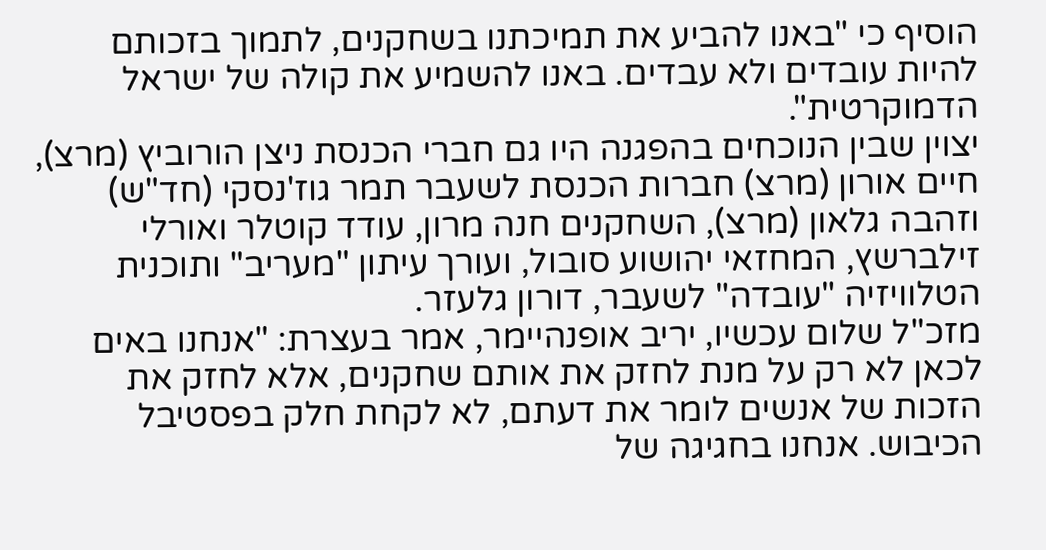הוסיף כי "באנו להביע את תמיכתנו בשחקנים, לתמוך בזכותם להיות עובדים ולא עבדים. באנו להשמיע את קולה של ישראל הדמוקרטית".
יצוין שבין הנוכחים בהפגנה היו גם חברי הכנסת ניצן הורוביץ (מרצ), חיים אורון (מרצ) חברות הכנסת לשעבר תמר גוז'נסקי (חד"ש) וזהבה גלאון (מרצ), השחקנים חנה מרון, עודד קוטלר ואורלי זילברשץ, המחזאי יהושוע סובול, ועורך עיתון "מעריב" ותוכנית הטלוויזיה "עובדה" לשעבר, דורון גלעזר.
מזכ"ל שלום עכשיו, יריב אופנהיימר, אמר בעצרת: "אנחנו באים לכאן לא רק על מנת לחזק את אותם שחקנים, אלא לחזק את הזכות של אנשים לומר את דעתם, לא לקחת חלק בפסטיבל הכיבוש. אנחנו בחגיגה של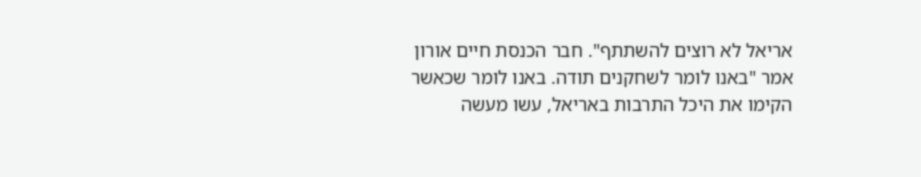אריאל לא רוצים להשתתף". חבר הכנסת חיים אורון אמר "באנו לומר לשחקנים תודה. באנו לומר שכאשר הקימו את היכל התרבות באריאל, עשו מעשה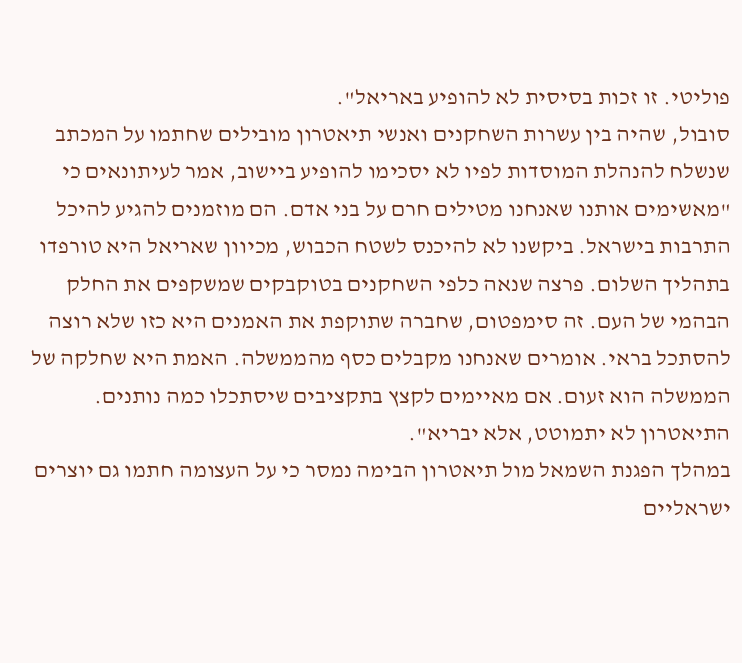פוליטי. זו זכות בסיסית לא להופיע באריאל".
סובול, שהיה בין עשרות השחקנים ואנשי תיאטרון מובילים שחתמו על המכתב שנשלח להנהלת המוסדות לפיו לא יסכימו להופיע ביישוב, אמר לעיתונאים כי "מאשימים אותנו שאנחנו מטילים חרם על בני אדם. הם מוזמנים להגיע להיכל התרבות בישראל. ביקשנו לא להיכנס לשטח הכבוש, מכיוון שאריאל היא טורפדו בתהליך השלום. פרצה שנאה כלפי השחקנים בטוקבקים שמשקפים את החלק הבהמי של העם. זה סימפטום, שחברה שתוקפת את האמנים היא כזו שלא רוצה להסתכל בראי. אומרים שאנחנו מקבלים כסף מהממשלה. האמת היא שחלקה של הממשלה הוא זעום. אם מאיימים לקצץ בתקציבים שיסתכלו כמה נותנים. התיאטרון לא יתמוטט, אלא יבריא".
במהלך הפגנת השמאל מול תיאטרון הבימה נמסר כי על העצומה חתמו גם יוצרים ישראליים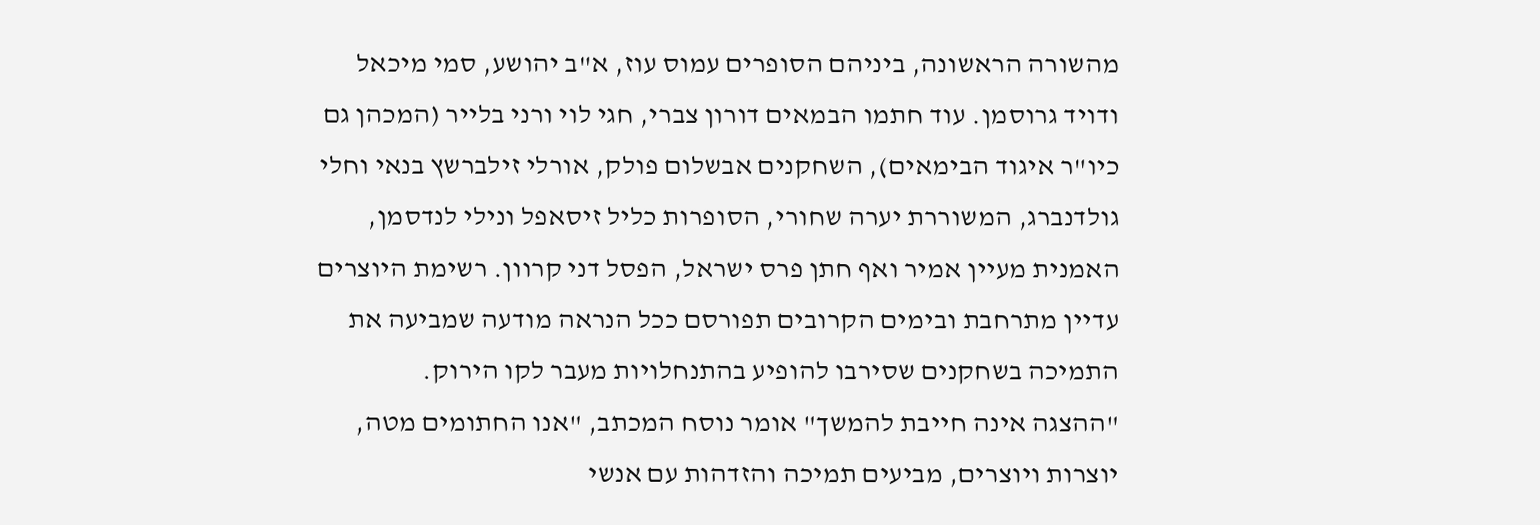מהשורה הראשונה, ביניהם הסופרים עמוס עוז, א"ב יהושע, סמי מיכאל ודויד גרוסמן. עוד חתמו הבמאים דורון צברי, חגי לוי ורני בלייר (המכהן גם כיו"ר איגוד הבימאים), השחקנים אבשלום פולק, אורלי זילברשץ בנאי וחלי גולדנברג, המשוררת יערה שחורי, הסופרות כליל זיסאפל ונילי לנדסמן, האמנית מעיין אמיר ואף חתן פרס ישראל, הפסל דני קרוון. רשימת היוצרים עדיין מתרחבת ובימים הקרובים תפורסם ככל הנראה מודעה שמביעה את התמיכה בשחקנים שסירבו להופיע בהתנחלויות מעבר לקו הירוק.
"ההצגה אינה חייבת להמשך" אומר נוסח המכתב, "אנו החתומים מטה, יוצרות ויוצרים, מביעים תמיכה והזדהות עם אנשי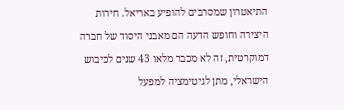התיאטרון שמסרבים להופיע באריאל. חירות היצירה וחופש הדעה הם מאבני היסוד של חברה דמוקרטית, זה לא מכבר מלאו 43 שנים לכיבוש הישראלי, מתן לגיטימציה למפעל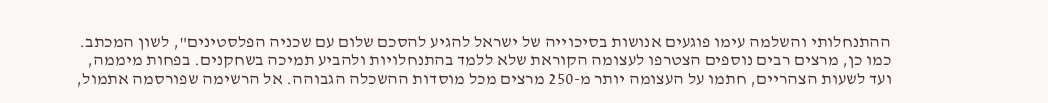ההתנחלותי והשלמה עימו פוגעים אנושות בסיכוייה של ישראל להגיע להסכם שלום עם שכניה הפלסטינים", לשון המכתב.
כמו כן, מרצים רבים נוספים הצטרפו לעצומה הקוראת שלא ללמד בהתנחלויות ולהביע תמיכה בשחקנים. בפחות מיממה, ועד לשעות הצהריים, חתמו על העצומה יותר מ-250 מרצים מכל מוסדות ההשכלה הגבוהה. אל הרשימה שפורסמה אתמול,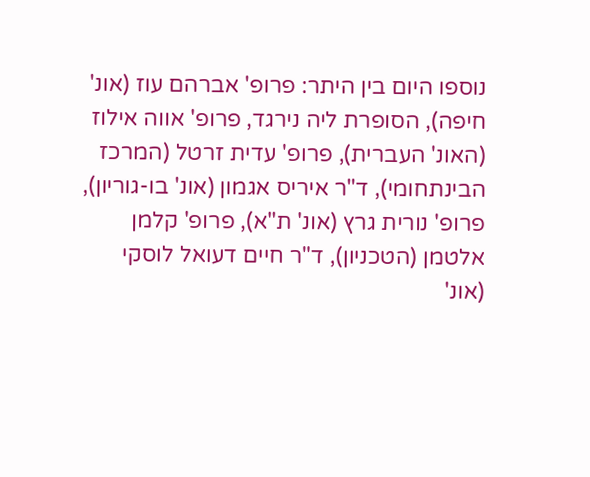נוספו היום בין היתר: פרופ' אברהם עוז (אונ' חיפה), הסופרת ליה נירגד, פרופ' אווה אילוז (האונ' העברית), פרופ' עדית זרטל (המרכז הבינתחומי), ד"ר איריס אגמון (אונ' בו-גוריון), פרופ' נורית גרץ (אונ' ת"א), פרופ' קלמן אלטמן (הטכניון), ד"ר חיים דעואל לוסקי (אונ'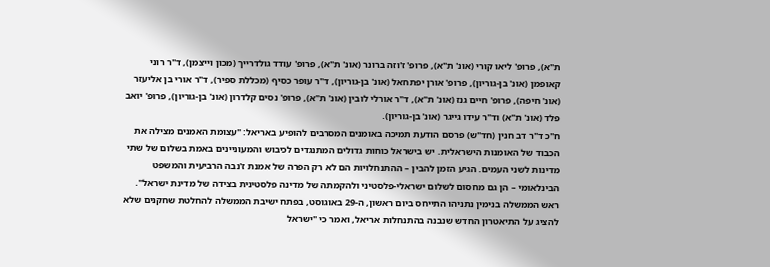ת"א), פרופ' ליאו קורי (אונ' ת"א), פרופ' ז'וזה ברונר (אונ' ת"א), פרופ' עודד גולדרייך (מכון וייצמן), ד"ר רוני קאופמן (אונ' בן-גוריון), פרופ' אורן יפתחאל (אונ' בן-גוריון), ד"ר עופר כסיף (מכללת ספיר), ד"ר אורי בן אליעזר (אונ' חיפה), פרופ' חיים גנז (אונ' ת"א), ד"ר אורלי לובין (אונ' ת"א), פרופ' נסים קלדרון (אונ' בן-גוריון), פרופ' יואב פלד (אונ' ת"א) וד"ר עידו גייגר (אונ' בן-גוריון).
ח"כ ד"ר דב חנין (חד"ש) פרסם הודעת תמיכה באומנים המסרבים להופיע באריאל: "עצומת האמנים מצילה את הכבוד של האומנות הישראלית. יש בישראל כוחות גדולים המתנגדים לכיבוש והמעוניינים באמת בשלום של שתי מדינות לשני העמים. הגיע הזמן להבין – ההתנחלויות הם לא רק הפרה של אמנת ז'נבה הרביעית והמשפט הבינלאומי – הן גם מחסום לשלום ישראלי-פלסטיני ולהקמתה של מדינה פלסטינית בצידה של מדינת ישראל".
ראש הממשלה בנימין נתניהו התייחס ביום ראשון, ה-29 באוגוסט, בפתח ישיבת הממשלה להחלטת שחקנים שלא להציג על התיאטרון החדש שנבנה בהתנחלות אריאל, ואמר כי "ישראל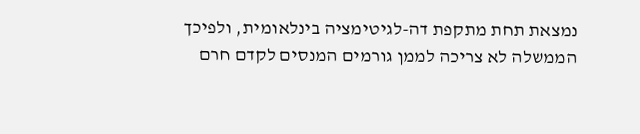נמצאת תחת מתקפת דה-לגיטימציה בינלאומית, ולפיכך הממשלה לא צריכה לממן גורמים המנסים לקדם חרם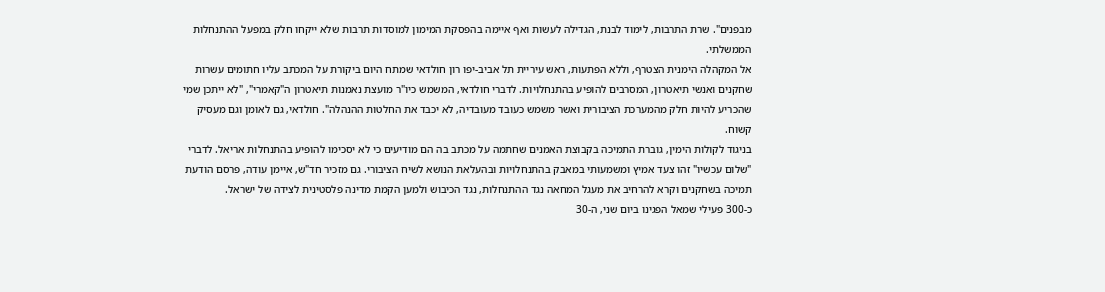מבפנים". שרת התרבות, לימוד לבנת, הגדילה לעשות ואף איימה בהפסקת המימון למוסדות תרבות שלא ייקחו חלק במפעל ההתנחלות הממשלתי.
אל המקהלה הימנית הצטרף, וללא הפתעות, ראש עיריית תל אביב-יפו רון חולדאי שמתח היום ביקורת על המכתב עליו חתומים עשרות שחקנים ואנשי תיאטרון, המסרבים להופיע בהתנחלויות. לדברי חולדאי, המשמש כיו"ר מועצת נאמנות תיאטרון ה"קאמרי", "לא ייתכן שמי שהכריע להיות חלק מהמערכת הציבורית ואשר משמש כעובד מעובדיה, לא יכבד את החלטות ההנהלה". חולדאי, גם לאומן וגם מעסיק קשוח.
בניגוד לקולות הימין, גוברת התמיכה בקבוצת האמנים שחתמה על מכתב בה הם מודיעים כי לא יסכימו להופיע בהתנחלות אריאל. לדברי "שלום עכשיו" זהו צעד אמיץ ומשמעותי במאבק בהתנחלויות ובהעלאת הנושא לשיח הציבורי. גם מזכיר חד"ש, איימן עודה, פרסם הודעת תמיכה בשחקנים וקרא להרחיב את מעגל המחאה נגד ההתנחלות, נגד הכיבוש ולמען הקמת מדינה פלסטינית לצידה של ישראל.
כ-300 פעילי שמאל הפגינו ביום שני, ה-30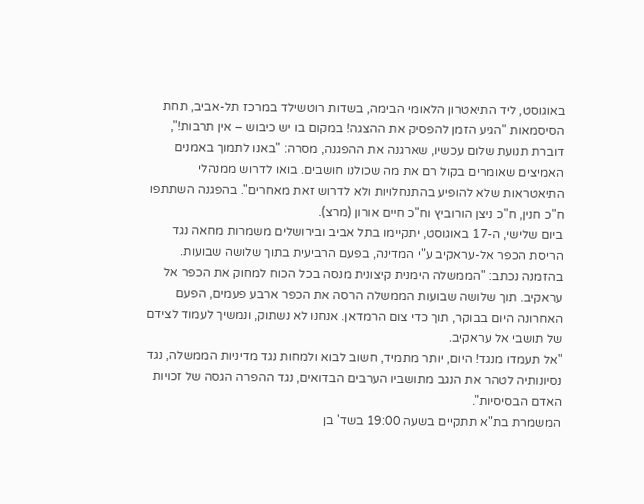באוגוסט, ליד התיאטרון הלאומי הבימה, בשדות רוטשילד במרכז תל-אביב, תחת הסיסמאות "הגיע הזמן להפסיק את ההצגה! במקום בו יש כיבוש – אין תרבות!", דוברת תנועת שלום עכשיו, שארגנה את ההפגנה, מסרה: "באנו לתמוך באמנים האמיצים שאומרים בקול רם את מה שכולנו חושבים. בואו לדרוש ממנהלי התיאטראות שלא להופיע בהתנחלויות ולא לדרוש זאת מאחרים". בהפגנה השתתפו ח"כ חנין, ח"כ ניצן הורוביץ וח"כ חיים אורון (מרצ).
ביום שלישי, ה-17 באוגוסט, יתקיימו בתל אביב ובירושלים משמרות מחאה נגד הריסת הכפר אל-עראקיב ע"י המדינה, בפעם הרביעית בתוך שלושה שבועות. בהזמנה נכתב: "הממשלה הימנית קיצונית מנסה בכל הכוח למחוק את הכפר אל עראקיב. תוך שלושה שבועות הממשלה הרסה את הכפר ארבע פעמים, הפעם האחרונה היום בבוקר, תוך כדי צום הרמדאן. אנחנו לא נשתוק, ונמשיך לעמוד לצידם של תושבי אל עראקיב.
"אל תעמדו מנגד! היום, יותר מתמיד, חשוב לבוא ולמחות נגד מדיניות הממשלה, נגד נסיונותיה לטהר את הנגב מתושביו הערבים הבדואים, נגד ההפרה הגסה של זכויות האדם הבסיסיות".
המשמרת בת"א תתקיים בשעה 19:00 בשד' בן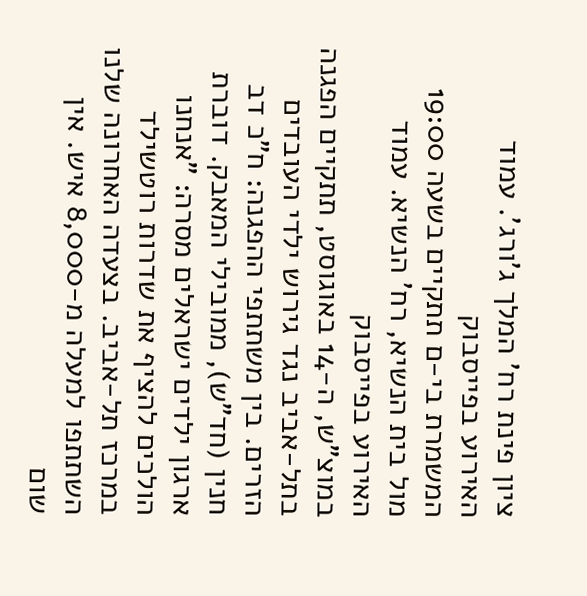ציון פינת רח' המלך ג'ורג'. עמוד האירוע בפייסבוק
המשמרת בי-ם תתקיים בשעה 19:00 מול בית הנשיא, רח' הנשיא. עמוד האירוע בפייסבוק
במוצ"ש, ה-14 באוגוסט, תתקיים הפגנה בתל-אביב נגד גירוש ילדי העובדים הזרים. בין משתתפי ההפגנה: ח"כ דב חנין (חד"ש), ממובילי המאבק. דוברת ארגון ילדים ישראלים מסרה: "אנחנו הולכים להציף את שדרות רוטשילד במרכז תל-אביב. בצעדה האחרונה שלנו השתתפו למעלה מ-8,000 איש. אין שום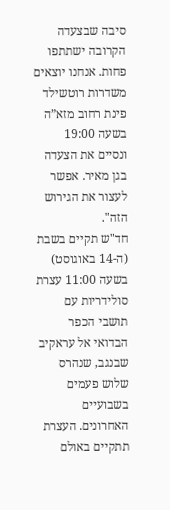סיבה שבצעדה הקרובה ישתתפו פחות. אנחנו יוצאים משדרות רוטשילד פינת רחוב מזא”ה בשעה 19:00 ונסיים את הצעדה בגן מאיר. אפשר לעצור את הגירוש הזה".
חד"ש תקיים בשבת (ה-14 באוגוסט) בשעה 11:00 עצרת סולידריות עם תושבי הכפר הבדואי אל עראקיב שבנגב, שנהרס שלוש פעמים בשבועיים האחרונים. העצרת תתקיים באולם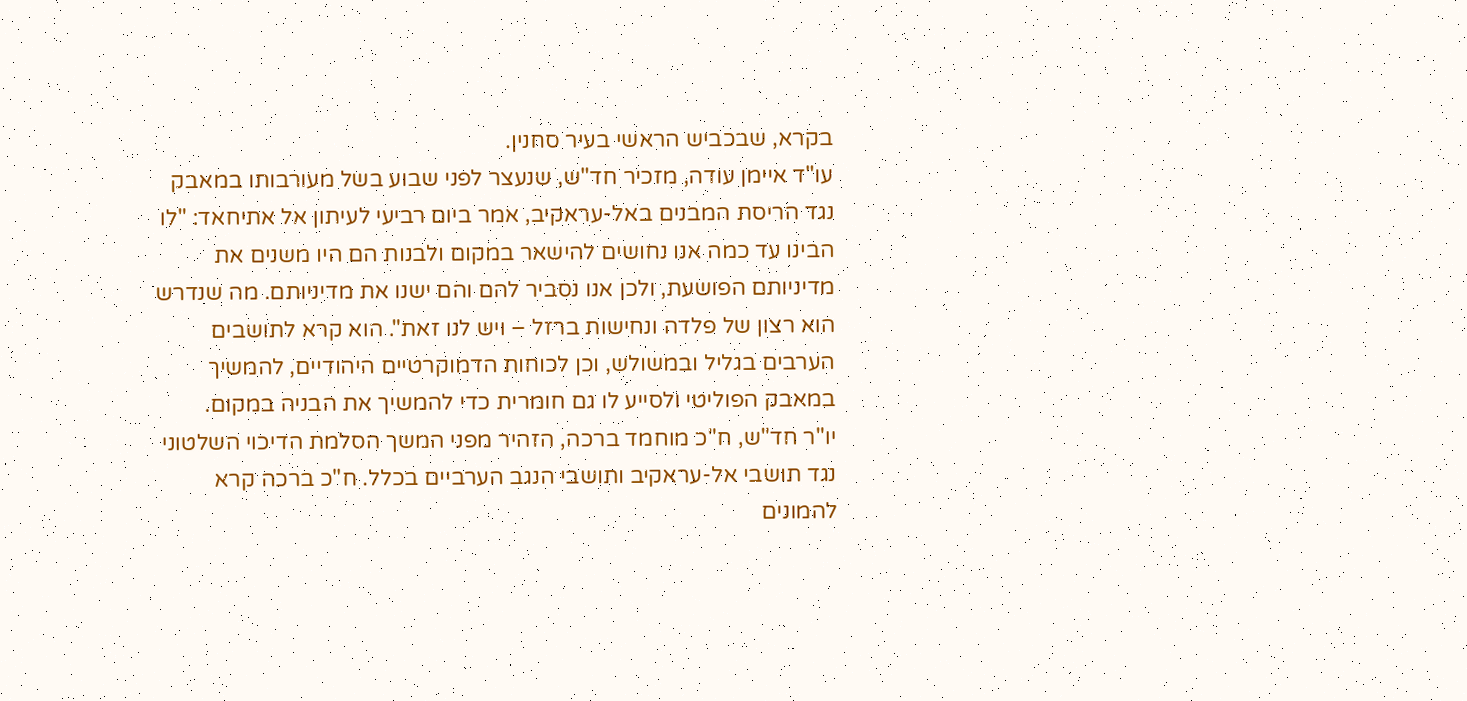בקרא, שבכביש הראשי בעיר סחנין.
עו"ד איימן עודה, מזכיר חד"ש, שנעצר לפני שבוע בשל מעורבותו במאבק נגד הריסת המבנים באל-עראקיב, אמר ביום רביעי לעיתון אל אתיחאד: "לו הבינו עד כמה אנו נחושים להישאר במקום ולבנות הם היו משנים את מדיניותם הפושעת, ולכן אנו נסביר להם והם ישנו את מדיניותם. מה שנדרש הוא רצון של פלדה ונחישות ברזל – ויש לנו זאת". הוא קרא לתושבים הערבים בגליל ובמשולש, וכן לכוחות הדמוקרטיים היהודיים, להמשיך במאבק הפוליטי ולסייע לו גם חומרית כדי להמשיך את הבניה במקום.
יו"ר חד"ש, ח"כ מוחמד ברכה, הזהיר מפני המשך הסלמת הדיכוי השלטוני נגד תושבי אל-עראקיב ותושבי הנגב הערביים בכלל. ח"כ ברכה קרא להמונים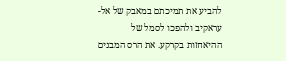להביע את תמיכתם במאבק של אל-עראקיב ולהפכו לסמל של ההיאחזות בקרקע. את הרס המבנים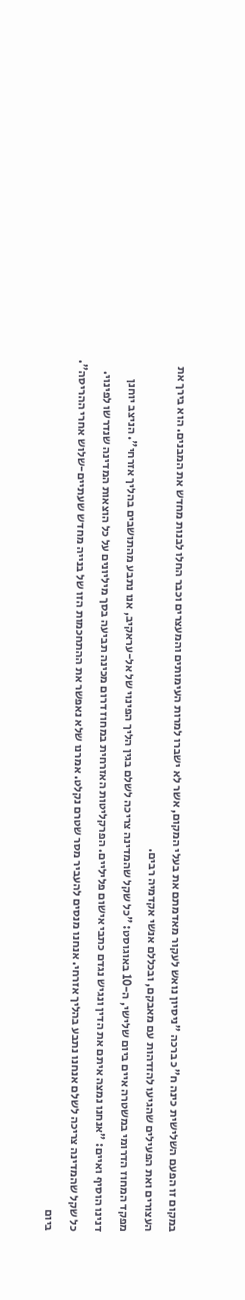במקום זו הפעם השלישית כינה ח"כ ברכה "ניסיון נואש לעקור מאדמתם את בעלי המקום, אשר לא ישברו למרות העימותים והמעצרים וכבר החלו לבנות מחדש את המבנים. הוא בירך את העצורים ואת הפעילים שהגיעו להזדהות עם מאבקם, ובכללם אנשי אקדמיה רבים.
מפקד המחוז הדרומי במשטרה איים ביום שלישי, ה-10 באוגוסט: "כל שקל שהמדינה צריכה לשלם בגין הליך הפינוי של אל-עראקיב, אנו נתבע מהתושבים בהליך אזרחי". הניצב יוחנן דנינו הוסיף ואיים: "אנחנו נמצה איתם את הדין ונגיש נגדם כתבי אישום פליליים. הפרקליטות האזרחית במחוז דרום מכינה תביעה בסך מיליונים על כל הוצאות המדינה שנדרשו לפינוי. כל שקל שהמדינה צריכה לשלם אנחנו נתבע בהליך אזרחי. אנחנו מנסים להעביר מסר שטרם נקלט. אמרנו שלא נאפשר את ההתחכמות הזו של בנייה מחדש שעתיים-שלוש אחרי ההריסה".
ביום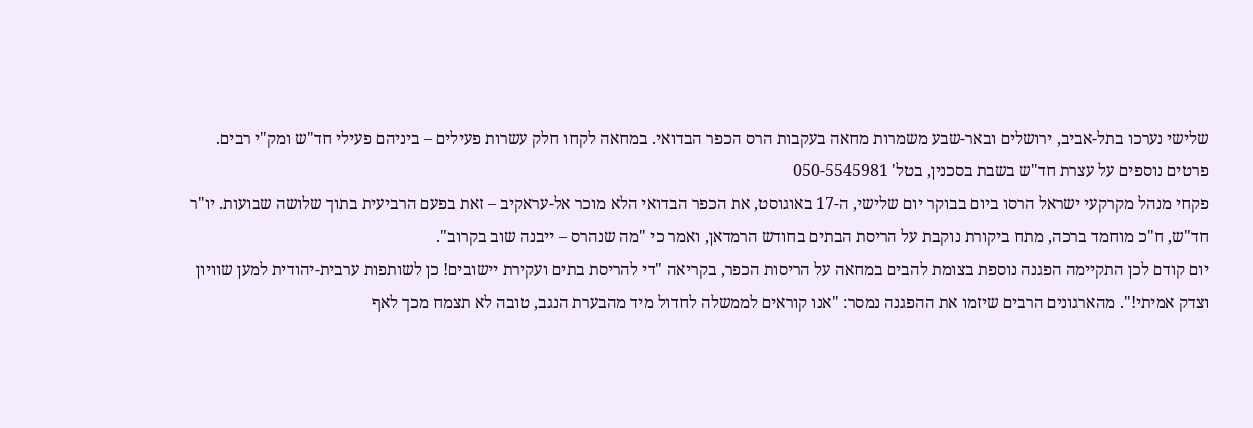שלישי נערכו בתל-אביב, ירושלים ובאר-שבע משמרות מחאה בעקבות הרס הכפר הבדואי. במחאה לקחו חלק עשרות פעילים – ביניהם פעילי חד"ש ומק"י רבים.
פרטים נוספים על עצרת חד"ש בשבת בסכנין, בטל' 050-5545981
פקחי מנהל מקרקעי ישראל הרסו ביום בבוקר יום שלישי, ה-17 באוגוסט, את הכפר הבדואי הלא מוכר אל-עראקיב – זאת בפעם הרביעית בתוך שלושה שבועות. יו"ר חד"ש, ח"כ מוחמד ברכה, מתח ביקורת נוקבת על הריסת הבתים בחודש הרמדאן, ואמר כי "מה שנהרס – ייבנה שוב בקרוב".
יום קודם לכן התקיימה הפגנה נוספת בצומת להבים במחאה על הריסות הכפר, בקריאה "די להריסת בתים ועקירת יישובים! כן לשותפות ערבית-יהודית למען שוויון וצדק אמיתי!". מהארגונים הרבים שיזמו את ההפגנה נמסר: "אנו קוראים לממשלה לחדול מיד מהבערת הנגב, טובה לא תצמח מכך לאף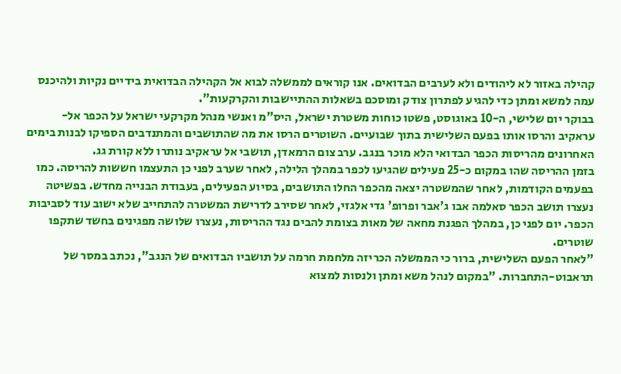קהילה באזור לא ליהודים ולא לערבים הבדואים. אנו קוראים לממשלה לבוא אל הקהילה הבדואית בידיים נקיות ולהיכנס עמה למשא ומתן כדי להגיע לפתרון צודק ומוסכם בשאלות ההתיישבות והקרקעות".
בבוקר יום שלישי, ה-10 באוגוסט, פשטו כוחות משטרת ישראל, היס"מ ואנשי מנהל מקרקעי ישראל על הכפר אל-עראקיב והרסו אותו בפעם השלישית בתוך שבועיים. השוטרים הרסו את מה שהתושבים והמתנדבים הספיקו לבנות בימים האחרונים מהריסות הכפר הבדואי הלא מוכר בנגב. ערב צום הרמאדן, תושבי אל עראקיב נותרו ללא קורת גג.
בזמן ההריסה שהו במקום כ-25 פעילים שהגיעו לכפר במהלך הלילה, לאחר שערב לפני כן התעצמו חששות להריסה. כמו בפעמים הקודמות, לאחר שהמשטרה יצאה מהכפר החלו התושבים, בסיוע הפעילים, בעבודת הבנייה מחדש. בפשיטה נעצרו תושב הכפר סאלמה אבו ג'אבר ופרופ' גדי אלגזי, לאחר שסירב לדרישת המשטרה להתחייב שלא ישוב עוד לסביבות הכפר. יום לפני כן, במהלך הפגנת מחאה של מאות בצומת להבים נגד ההריסות, נעצרו שלושה מפגינים בחשד שתקפו שוטרים.
"לאחר הפעם השלישית, ברור כי הממשלה הכריזה מלחמת חרמה על תושביו הבדואים של הנגב", נכתב במסר של תראבוט-התחברות. "במקום לנהל משא ומתן ולנסות למצוא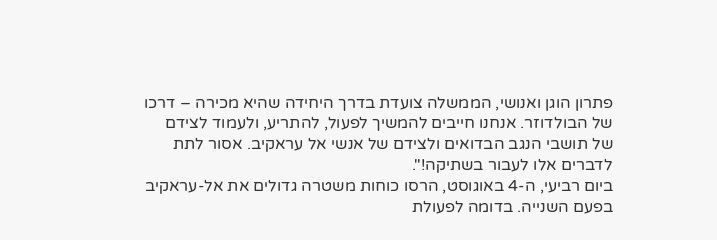פתרון הוגן ואנושי, הממשלה צועדת בדרך היחידה שהיא מכירה – דרכו של הבולדוזר. אנחנו חייבים להמשיך לפעול, להתריע, ולעמוד לצידם של תושבי הנגב הבדואים ולצידם של אנשי אל עראקיב. אסור לתת לדברים אלו לעבור בשתיקה!".
ביום רביעי, ה-4 באוגוסט, הרסו כוחות משטרה גדולים את אל-עראקיב בפעם השנייה. בדומה לפעולת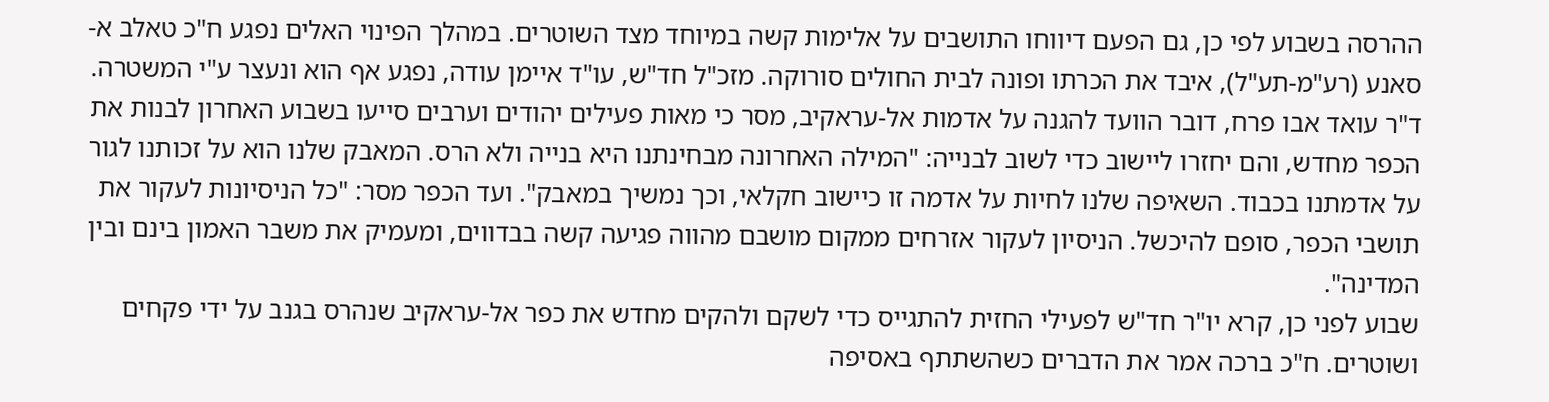ההרסה בשבוע לפי כן, גם הפעם דיווחו התושבים על אלימות קשה במיוחד מצד השוטרים. במהלך הפינוי האלים נפגע ח"כ טאלב א-סאנע (רע"מ-תע"ל), איבד את הכרתו ופונה לבית החולים סורוקה. מזכ"ל חד"ש, עו"ד איימן עודה, נפגע אף הוא ונעצר ע"י המשטרה.
ד"ר עואד אבו פרח, דובר הוועד להגנה על אדמות אל-עראקיב, מסר כי מאות פעילים יהודים וערבים סייעו בשבוע האחרון לבנות את הכפר מחדש, והם יחזרו ליישוב כדי לשוב לבנייה: "המילה האחרונה מבחינתנו היא בנייה ולא הרס. המאבק שלנו הוא על זכותנו לגור על אדמתנו בכבוד. השאיפה שלנו לחיות על אדמה זו כיישוב חקלאי, וכך נמשיך במאבק". ועד הכפר מסר: "כל הניסיונות לעקור את תושבי הכפר, סופם להיכשל. הניסיון לעקור אזרחים ממקום מושבם מהווה פגיעה קשה בבדווים, ומעמיק את משבר האמון בינם ובין המדינה".
שבוע לפני כן, קרא יו"ר חד"ש לפעילי החזית להתגייס כדי לשקם ולהקים מחדש את כפר אל-עראקיב שנהרס בגנב על ידי פקחים ושוטרים. ח"כ ברכה אמר את הדברים כשהשתתף באסיפה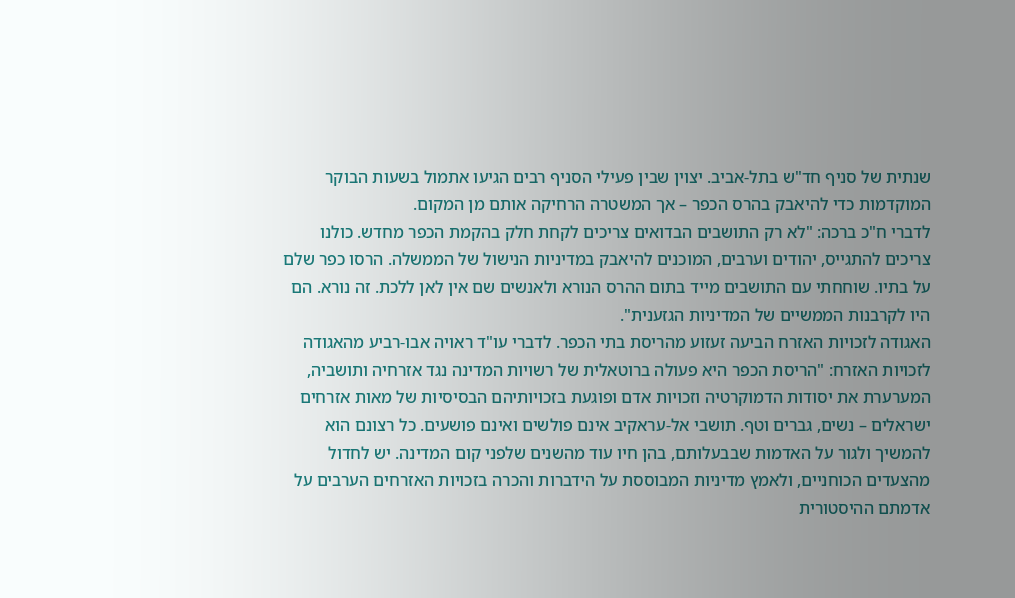שנתית של סניף חד"ש בתל-אביב. יצוין שבין פעילי הסניף רבים הגיעו אתמול בשעות הבוקר המוקדמות כדי להיאבק בהרס הכפר – אך המשטרה הרחיקה אותם מן המקום.
לדברי ח"כ ברכה: "לא רק התושבים הבדואים צריכים לקחת חלק בהקמת הכפר מחדש. כולנו צריכים להתגייס, יהודים וערבים, המוכנים להיאבק במדיניות הנישול של הממשלה. הרסו כפר שלם על בתיו. שוחחתי עם התושבים מייד בתום ההרס הנורא ולאנשים שם אין לאן ללכת. זה נורא. הם היו לקרבנות הממשיים של המדיניות הגזענית".
האגודה לזכויות האזרח הביעה זעזוע מהריסת בתי הכפר. לדברי עו"ד ראויה אבו-רביע מהאגודה לזכויות האזרח: "הריסת הכפר היא פעולה ברוטאלית של רשויות המדינה נגד אזרחיה ותושביה, המערערת את יסודות הדמוקרטיה וזכויות אדם ופוגעת בזכויותיהם הבסיסיות של מאות אזרחים ישראלים – נשים, גברים וטף. תושבי אל-עראקיב אינם פולשים ואינם פושעים. כל רצונם הוא להמשיך ולגור על האדמות שבבעלותם, בהן חיו עוד מהשנים שלפני קום המדינה. יש לחדול מהצעדים הכוחניים, ולאמץ מדיניות המבוססת על הידברות והכרה בזכויות האזרחים הערבים על אדמתם ההיסטורית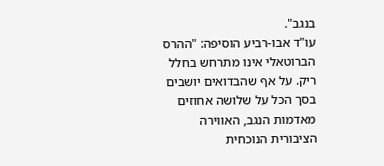בנגב".
עו"ד אבו-רביע הוסיפה: "ההרס הברוטאלי אינו מתרחש בחלל ריק. על אף שהבדואים יושבים בסך הכל על שלושה אחוזים מאדמות הנגב, האווירה הציבורית הנוכחית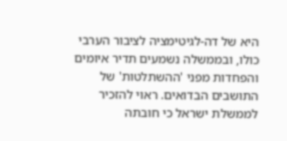היא של דה-לגיטימציה לציבור הערבי כולו, ובממשלה נשמעים תדיר איומים והפחדות מפני 'ההשתלטות' של התושבים הבדואים. ראוי להזכיר לממשלת ישראל כי חובתה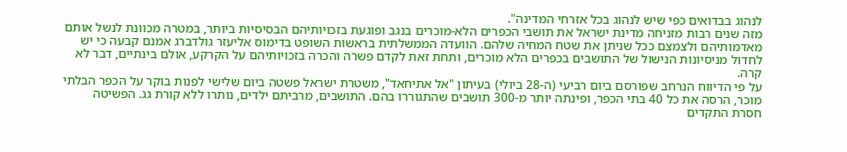לנהוג בבדואים כפי שיש לנהוג בכל אזרחי המדינה".
מזה שנים רבות מזניחה מדינת ישראל את תושבי הכפרים הלא-מוכרים בנגב ופוגעת בזכויותיהם הבסיסיות ביותר, במטרה מכוונת לנשל אותם מאדמותיהם ולצמצם ככל שניתן את שטח המחיה שלהם. הוועדה הממשלתית בראשות השופט בדימוס אליעזר גולדברג אמנם קבעה כי יש לחדול מניסיונות הנישול של התושבים בכפרים הלא מוכרים, ותחת זאת לקדם פשרה והכרה בזכויותיהם על הקרקע, אולם בינתיים, דבר לא קרה.
על פי הדיווח הנרחב שפורסם ביום רביעי (ה-28 ביולי) בעיתון "אל אתיחאד", משטרת ישראל פשטה ביום שלישי לפנות בוקר על הכפר הבלתי מוכר, הרסה את כל 40 בתי הכפר, ופינתה יותר מ-300 תושבים שהתגוררו בהם. התושבים, מרביתם ילדים, נותרו ללא קורת גג. הפשיטה חסרת התקדים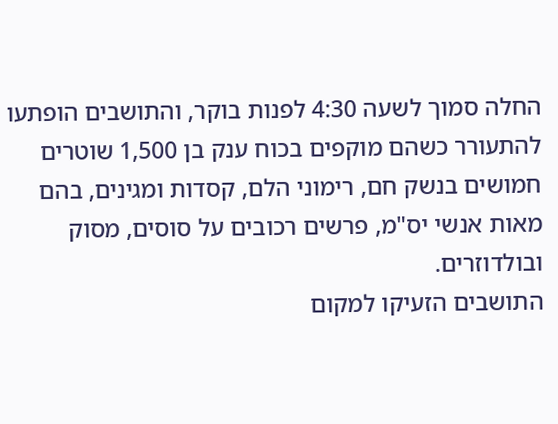החלה סמוך לשעה 4:30 לפנות בוקר, והתושבים הופתעו להתעורר כשהם מוקפים בכוח ענק בן 1,500 שוטרים חמושים בנשק חם, רימוני הלם, קסדות ומגינים, בהם מאות אנשי יס"מ, פרשים רכובים על סוסים, מסוק ובולדוזרים.
התושבים הזעיקו למקום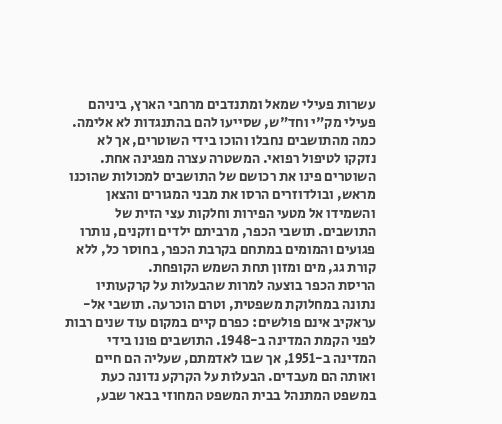עשרות פעילי שמאל ומתנדבים מרחבי הארץ, ביניהם פעילי מק"י וחד"ש, שסייעו להם בהתנגדות לא אלימה. כמה מהתושבים נחבלו והוכו בידי השוטרים, אך לא נזקקו לטיפול רפואי. המשטרה עצרה מפגינה אחת. השוטרים פינו את רכושם של התושבים למכולות שהוכנו מראש, ובולדוזרים הרסו את מבני המגורים והצאן והשמידו אל מטעי הפירות וחלקות עצי הזית של התושבים. תושבי הכפר, מרביתם ילדים וזקנים, נותרו פגועים והמומים במתחם בקרבת הכפר, בחוסר כל, ללא קורת גג, מים ומזון תחת השמש הקופחת.
הריסת הכפר בוצעה למרות שהבעלות על קרקעותיו נתונה במחלוקת משפטית, וטרם הוכרעה. תושבי אל-עראקיב אינם פולשים: כפרם קיים במקום עוד שנים רבות לפני הקמת המדינה ב-1948. התושבים פונו בידי המדינה ב-1951, אך שבו לאדמתם, שעליה הם חיים ואותה הם מעבדים. הבעלות על הקרקע נדונה כעת במשפט המתנהל בבית המשפט המחוזי בבאר שבע,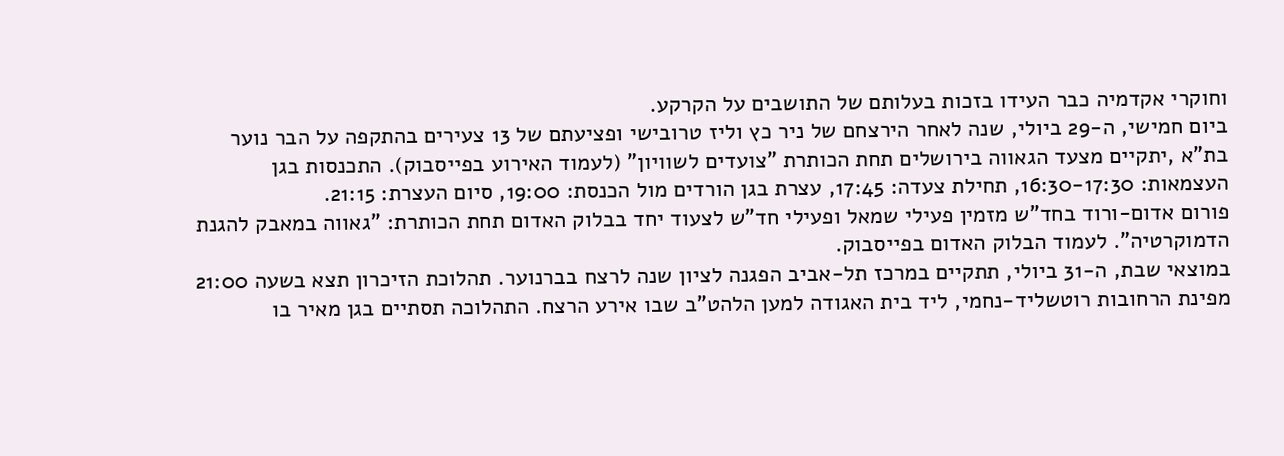וחוקרי אקדמיה כבר העידו בזכות בעלותם של התושבים על הקרקע.
ביום חמישי, ה-29 ביולי, שנה לאחר הירצחם של ניר כץ וליז טרובישי ופציעתם של 13 צעירים בהתקפה על הבר נוער בת"א ,יתקיים מצעד הגאווה בירושלים תחת הכותרת "צועדים לשוויון" (לעמוד האירוע בפייסבוק). התכנסות בגן העצמאות: 16:30-17:30, תחילת צעדה: 17:45, עצרת בגן הורדים מול הכנסת: 19:00, סיום העצרת: 21:15.
פורום אדום-ורוד בחד"ש מזמין פעילי שמאל ופעילי חד"ש לצעוד יחד בבלוק האדום תחת הכותרת: "גאווה במאבק להגנת הדמוקרטיה". לעמוד הבלוק האדום בפייסבוק.
במוצאי שבת, ה-31 ביולי, תתקיים במרכז תל-אביב הפגנה לציון שנה לרצח בברנוער. תהלוכת הזיכרון תצא בשעה 21:00 מפינת הרחובות רוטשליד-נחמי, ליד בית האגודה למען הלהט"ב שבו אירע הרצח. התהלוכה תסתיים בגן מאיר בו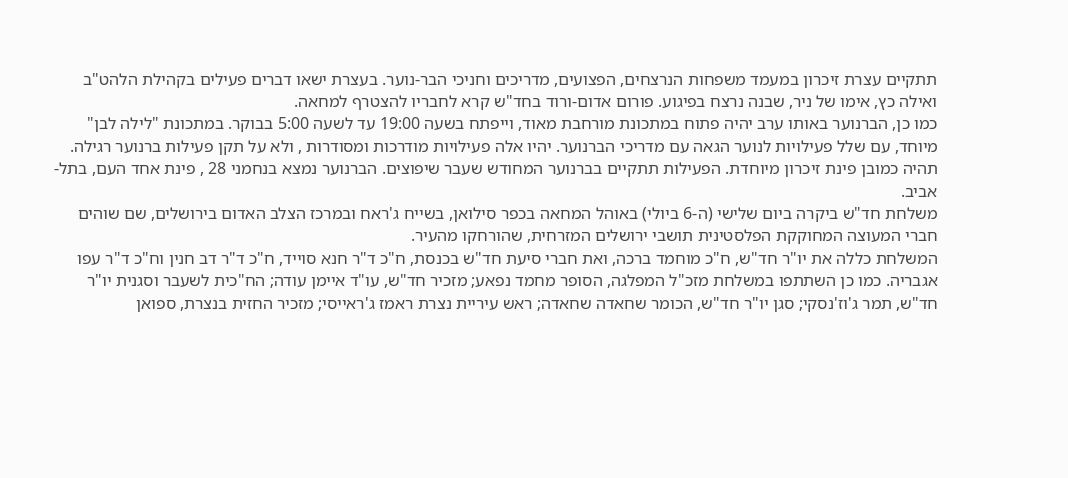תתקיים עצרת זיכרון במעמד משפחות הנרצחים, הפצועים, מדריכים וחניכי הבר-נוער. בעצרת ישאו דברים פעילים בקהילת הלהט"ב ואילה כץ, אימו של ניר, שבנה נרצח בפיגוע. פורום אדום-ורוד בחד"ש קרא לחבריו להצטרף למחאה.
כמו כן, הברנוער באותו ערב יהיה פתוח במתכונת מורחבת מאוד, וייפתח בשעה 19:00 עד לשעה 5:00 בבוקר. במתכונת "לילה לבן" מיוחד, עם שלל פעילויות לנוער הגאה עם מדריכי הברנוער. יהיו אלה פעילויות מודרכות ומסודרות , ולא על תקן פעילות ברנוער רגילה. תהיה כמובן פינת זיכרון מיוחדת. הפעילות תתקיים בברנוער המחודש שעבר שיפוצים. הברנוער נמצא בנחמני 28 , פינת אחד העם, בתל-אביב.
משלחת חד"ש ביקרה ביום שלישי (ה-6 ביולי) באוהל המחאה בכפר סילואן, בשייח ג'ראח ובמרכז הצלב האדום בירושלים, שם שוהים חברי המעוצה המחוקקת הפלסטינית תושבי ירושלים המזרחית, שהורחקו מהעיר.
המשלחת כללה את יו"ר חד"ש, ח"כ מוחמד ברכה, ואת חברי סיעת חד"ש בכנסת, ח"כ ד"ר חנא סוייד, ח"כ ד"ר דב חנין וח"כ ד"ר עפו אגבריה. כמו כן השתתפו במשלחת מזכ"ל המפלגה, הסופר מחמד נפאע; מזכיר חד"ש, עו"ד איימן עודה; הח"כית לשעבר וסגנית יו"ר חד"ש, תמר ג'וז'נסקי; סגן יו"ר חד"ש, הכומר שחאדה שחאדה; ראש עיריית נצרת ראמז ג'ראייסי; מזכיר החזית בנצרת, ספואן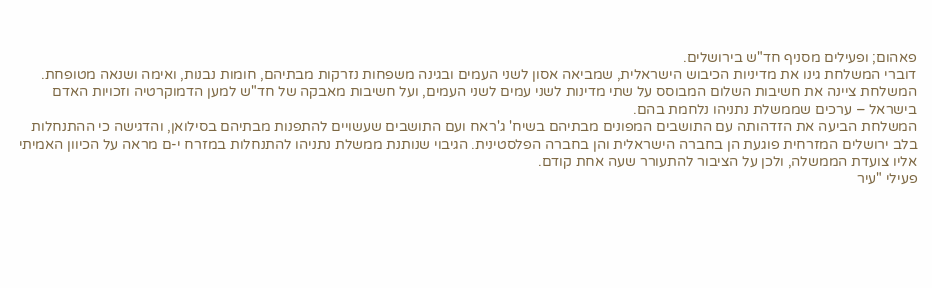פאהום; ופעילים מסניף חד"ש בירושלים.
דוברי המשלחת גינו את מדיניות הכיבוש הישראלית, שמביאה אסון לשני העמים ובגינה משפחות נזרקות מבתיהם, חומות נבנות, ואימה ושנאה מטופחת. המשלחת ציינה את חשיבות השלום המבוסס על שתי מדינות לשני עמים לשני העמים, ועל חשיבות מאבקה של חד"ש למען הדמוקרטיה וזכויות האדם בישראל – ערכים שממשלת נתניהו נלחמת בהם.
המשלחת הביעה את הזדהותה עם התושבים המפונים מבתיהם בשיח' ג'ראח ועם התושבים שעשויים להתפנות מבתיהם בסילואן, והדגישה כי ההתנחלות בלב ירושלים המזרחית פוגעת הן בחברה הישראלית והן בחברה הפלסטינית. הגיבוי שנותנת ממשלת נתניהו להתנחלות במזרח י-ם מראה על הכיוון האמיתי אליו צועדת הממשלה, ולכן על הציבור להתעורר שעה אחת קודם.
פעילי "עיר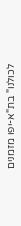לכולנו" בת"א-יפו מזמנים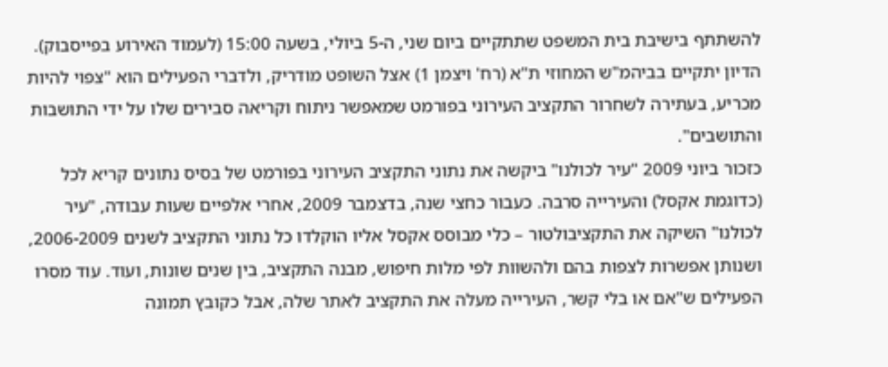להשתתף בישיבת בית המשפט שתתקיים ביום שני, ה-5 ביולי, בשעה 15:00 (לעמוד האירוע בפייסבוק). הדיון יתקיים בביהמ"ש המחוזי ת"א (רח' ויצמן 1) אצל השופט מודריק, ולדברי הפעילים הוא "צפוי להיות מכריע, בעתירה לשחרור התקציב העירוני בפורמט שמאפשר ניתוח וקריאה סבירים שלו על ידי התושבות והתושבים".
כזכור ביוני 2009 "עיר לכולנו" ביקשה את נתוני התקציב העירוני בפורמט של בסיס נתונים קריא לכל (כדוגמת אקסל) והעירייה סרבה. כעבור כחצי שנה, בדצמבר 2009, אחרי אלפיים שעות עבודה, "עיר לכולנו" השיקה את התקציבולטור – כלי מבוסס אקסל אליו הוקלדו כל נתוני התקציב לשנים 2006-2009, ושנותן אפשרות לצפות בהם ולהשוות לפי מלות חיפוש, מבנה התקציב, בין שנים שונות, ועוד. עוד מסרו הפעילים ש"אם או בלי קשר, העירייה מעלה את התקציב לאתר שלה, אבל כקובץ תמונה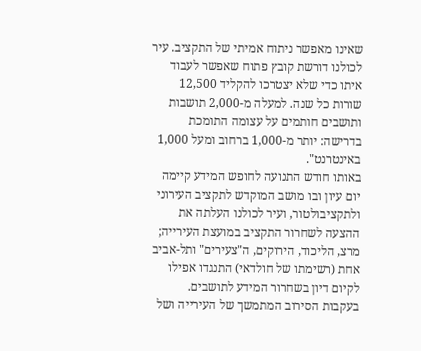שאינו מאפשר ניתוח אמיתי של התקציב. עיר לכולנו דורשת קובץ פתוח שאפשר לעבוד איתו כדי שלא יצטרכו להקליד 12,500 שורות כל שנה. למעלה מ-2,000 תושבות ותושבים חותמים על עצומה התומכת בדרישה: יותר מ-1,000 ברחוב ומעל 1,000 באינטרנט".
באותו חודש התנועה לחופש המידע קיימה יום עיון ובו מושב המוקדש לתקציב העירוני ולתקציבולטור, ועיר לכולנו העלתה את ההצעה לשחרור התקציב במועצת העירייה; מרצ, הליכוד, הירוקים, ה"צעירים" ותל-אביב אחת (רשימתו של חולדאי) התנגדו אפילו לקיום דיון בשחרור המידע לתושבים.
בעקבות הסירוב המתמשך של העירייה ושל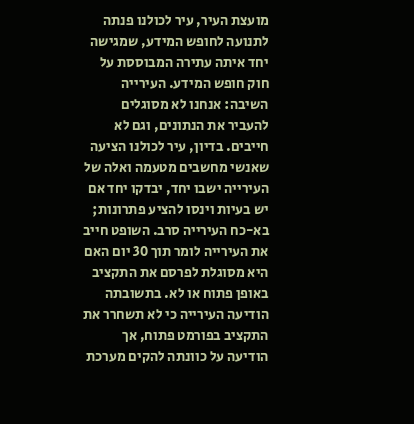מועצת העיר, עיר לכולנו פנתה לתנועה לחופש המידע, שמגישה יחד איתה עתירה המבוססת על חוק חופש המידע. העירייה השיבה: אנחנו לא מסוגלים להעביר את הנתונים, וגם לא חייבים. בדיון, עיר לכולנו הציעה שאנשי מחשבים מטעמה ואלה של העירייה ישבו יחד, יבדקו יחד אם יש בעיות וינסו להציע פתרונות; בא-כח העירייה סרב. השופט חייב את העירייה לומר תוך 30 יום האם היא מסוגלת לפרסם את התקציב באופן פתוח או לא. בתשובתה הודיעה העירייה כי לא תשחרר את התקציב בפורמט פתוח, אך הודיעה על כוונתה להקים מערכת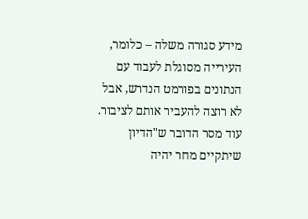מידע סגורה משלה – כלומר, העירייה מסוגלת לעבוד עם הנתונים בפורמט הנדרש, אבל לא רוצה להעביר אותם לציבור.
עוד מסר הדובר ש"הדיון שיתקיים מחר יהיה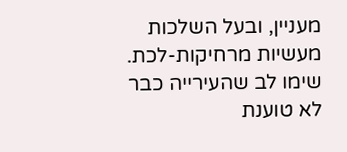מעניין, ובעל השלכות מעשיות מרחיקות-לכת. שימו לב שהעירייה כבר לא טוענת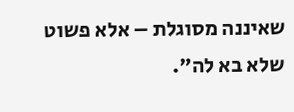שאיננה מסוגלת – אלא פשוט שלא בא לה".